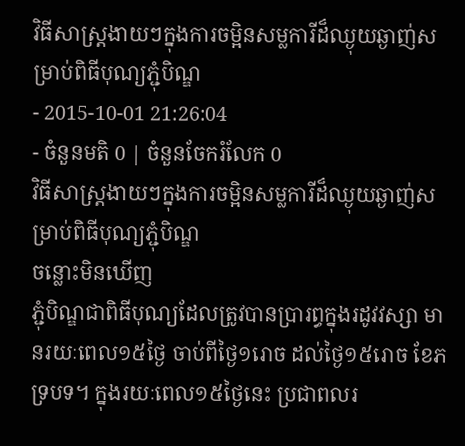វិធីសាស្ត្រងាយៗក្នុងការចម្អិនសម្លការីដ៏ឈ្ងុយឆ្ងាញ់សម្រាប់ពិធីបុណ្យភ្ជុំបិណ្ឌ
- 2015-10-01 21:26:04
- ចំនួនមតិ 0 | ចំនួនចែករំលែក 0
វិធីសាស្ត្រងាយៗក្នុងការចម្អិនសម្លការីដ៏ឈ្ងុយឆ្ងាញ់សម្រាប់ពិធីបុណ្យភ្ជុំបិណ្ឌ
ចន្លោះមិនឃើញ
ភ្ជុំបិណ្ឌជាពិធីបុណ្យដែលត្រូវបានប្រារព្ធក្នុងរដូវវស្សា មានរយៈពេល១៥ថ្ងៃ ចាប់ពីថ្ងៃ១រោច ដល់ថ្ងៃ១៥រោច ខែភទ្របទ។ ក្នុងរយៈពេល១៥ថ្ងៃនេះ ប្រជាពលរ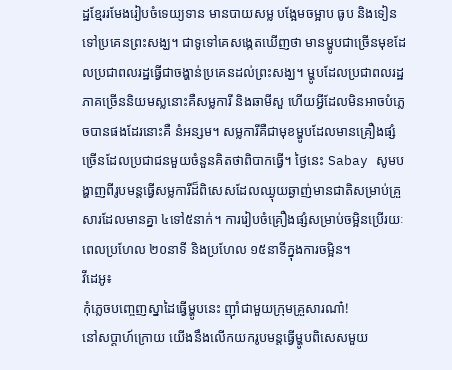ដ្ឋខ្មែររមែងរៀបចំទេយ្យទាន មានបាយសម្ល បង្អែមចម្អាប ធូប និងទៀនទៅប្រគេនព្រះសង្ឃ។ ជាទូទៅគេសង្កេតឃើញថា មានម្ហូបជាច្រើនមុខដែលប្រជាពលរដ្ឋធ្វើជាចង្ហាន់ប្រគេនដល់ព្រះសង្ឃ។ ម្ហូបដែលប្រជាពលរដ្ឋភាគច្រើននិយមស្លនោះគឺសម្លការី និងឆាមីសួ ហើយអ្វីដែលមិនអាចបំភ្លេចបានផងដែរនោះគឺ នំអន្សម។ សម្លការីគឺជាមុខម្ហូបដែលមានគ្រឿងផ្សំច្រើនដែលប្រជាជនមួយចំនួនគិតថាពិបាកធ្វើ។ ថ្ងៃនេះ Sabay សូមបង្ហាញពីរូបមន្តធ្វើសម្លការីដ៏ពិសេសដែលឈ្ងុយឆ្ងាញ់មានជាតិសម្រាប់គ្រួសារដែលមានគ្នា ៤ទៅ៥នាក់។ ការរៀបចំគ្រឿងផ្សំសម្រាប់ចម្អិនប្រើរយៈពេលប្រហែល ២០នាទី និងប្រហែល ១៥នាទីក្នុងការចម្អិន។
វីដេអូ៖
កុំភ្លេចបញ្ចេញស្នាដៃធ្វើម្ហូបនេះ ញ៉ាំជាមួយក្រុមគ្រួសារណា៎!
នៅសប្តាហ៍ក្រោយ យើងនឹងលើកយករូបមន្តធ្វើម្ហូបពិសេសមួយ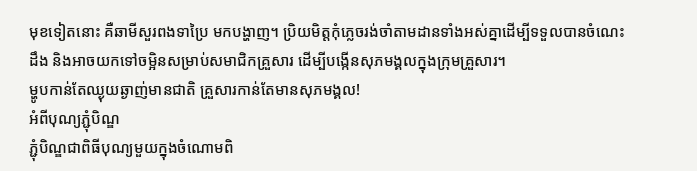មុខទៀតនោះ គឺឆាមីសួរពងទាប្រៃ មកបង្ហាញ។ ប្រិយមិត្តកុំភ្លេចរង់ចាំតាមដានទាំងអស់គ្នាដើម្បីទទួលបានចំណេះដឹង និងអាចយកទៅចម្អិនសម្រាប់សមាជិកគ្រួសារ ដើម្បីបង្កើនសុភមង្គលក្នុងក្រុមគ្រួសារ។
ម្ហូបកាន់តែឈ្ងុយឆ្ងាញ់មានជាតិ គ្រួសារកាន់តែមានសុភមង្គល!
អំពីបុណ្យភ្ជុំបិណ្ឌ
ភ្ជុំបិណ្ឌជាពិធីបុណ្យមួយក្នុងចំណោមពិ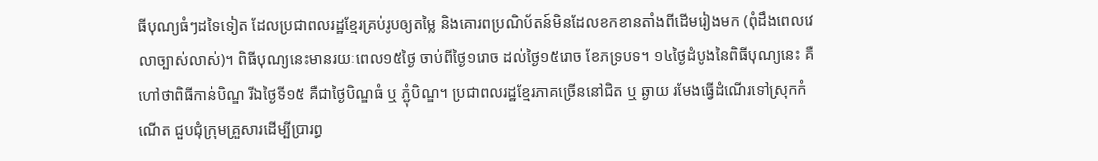ធីបុណ្យធំៗដទៃទៀត ដែលប្រជាពលរដ្ឋខ្មែរគ្រប់រូបឲ្យតម្លៃ និងគោរពប្រណិប័តន៍មិនដែលខកខានតាំងពីដើមរៀងមក (ពុំដឹងពេលវេលាច្បាស់លាស់)។ ពិធីបុណ្យនេះមានរយៈពេល១៥ថ្ងៃ ចាប់ពីថ្ងៃ១រោច ដល់ថ្ងៃ១៥រោច ខែភទ្របទ។ ១៤ថ្ងៃដំបូងនៃពិធីបុណ្យនេះ គឺហៅថាពិធីកាន់បិណ្ឌ រីឯថ្ងៃទី១៥ គឺជាថ្ងៃបិណ្ឌធំ ឬ ភ្ជុំបិណ្ឌ។ ប្រជាពលរដ្ឋខ្មែរភាគច្រើននៅជិត ឬ ឆ្ងាយ រមែងធ្វើដំណើរទៅស្រុកកំណើត ជួបជុំក្រុមគ្រួសារដើម្បីប្រារព្ធ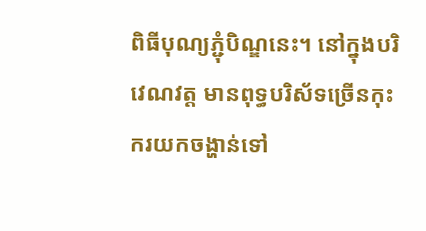ពិធីបុណ្យភ្ជុំបិណ្ឌនេះ។ នៅក្នុងបរិវេណវត្ត មានពុទ្ធបរិស័ទច្រើនកុះករយកចង្ហាន់ទៅ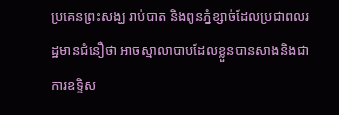ប្រគេនព្រះសង្ឃ រាប់បាត និងពូនភ្នំខ្សាច់ដែលប្រជាពលរដ្ឋមានជំនឿថា អាចស្មាលាបាបដែលខ្លួនបានសាងនិងជាការឧទ្ទិស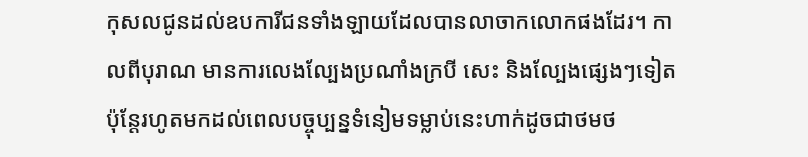កុសលជូនដល់ឧបការីជនទាំងឡាយដែលបានលាចាកលោកផងដែរ។ កាលពីបុរាណ មានការលេងល្បែងប្រណាំងក្របី សេះ និងល្បែងផ្សេងៗទៀត ប៉ុន្តែរហូតមកដល់ពេលបច្ចុប្បន្នទំនៀមទម្លាប់នេះហាក់ដូចជាថមថ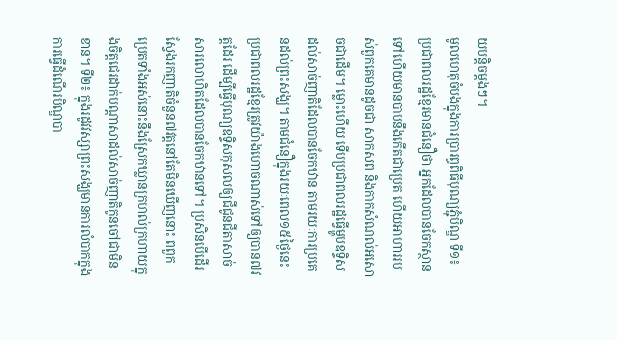យបន្តិចម្ដងៗ។
មូលហេតុចំបងក្នុងការប្រារព្ធពិធីបុណ្យភ្ជុំបិណ្ឌ ទី១៖ ប្រជាពលរដ្ឋខ្មែរមានជំនឿថា អ្នកដែលបានចែកស្ថានទៅហើយមានបាបនឹងកើតជាប្រេត ហើយអាហាររបស់ពួកគេមានដូចជា សាកសព និងកាកសំណល់អសោចជាដើម។ ម្លោះហើយ ទើបប្រជាពលរដ្ឋធ្វើម្ហូបឧទ្ទិសដល់សាច់ញាតិដែលបានចែកឋាន តាមរយៈការប្រគេនដល់ព្រះសង្ឃ។ តាមជំនឿក្នុងរយៈពេល១៥ថ្ងៃនេះ ប្រជាពលរដ្ឋខ្មែរត្រូវយ៉ាងហោចណាស់ទៅឲ្យបាន៧វត្តដែរ ដើម្បីធ្វើបុណ្យឧទ្ទិសកុសលឲ្យជីជូនជីតាសាច់សារលោហិតដែលបានចែកឋានទៅ។ ប្រសិនបើដើរស្វែងរកញាតិចំនួន៧វត្តនៅតែមិនឃើញនោះ ពពួកប្រេតទាំងអស់នោះនឹងស្រែកឃ្លានក្រហល់ក្រហាយក្នុងចិត្តជេរដាក់បណ្ដាសាដល់សាច់ញាតិកូនចៅជាមិនខាន។ ទី២៖ ក្នុងរដូវវស្សាព្រះសង្ឃមានការលំបាកក្នុងការធ្វើដំណើរបិណ្ឌបា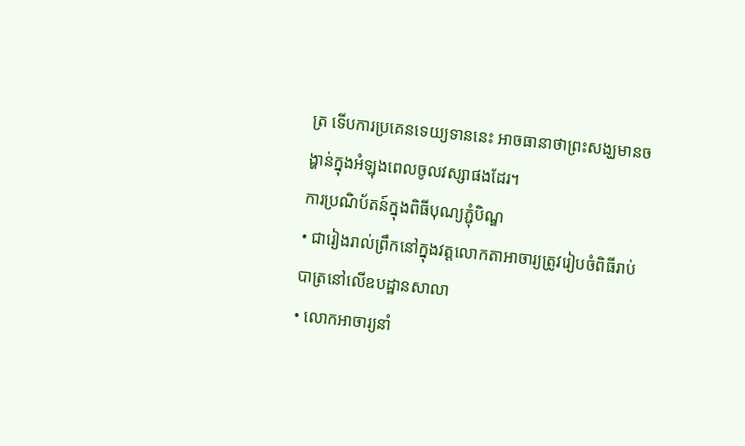ត្រ ទើបការប្រគេនទេយ្យទាននេះ អាចធានាថាព្រះសង្ឃមានចង្ហាន់ក្នុងអំឡុងពេលចូលវស្សាផងដែរ។
ការប្រណិប័តន៍ក្នុងពិធីបុណ្យភ្ជុំបិណ្ឌ
• ជារៀងរាល់ព្រឹកនៅក្នុងវត្តលោកតាអាចារ្យត្រូវរៀបចំពិធីរាប់បាត្រនៅលើឧបដ្ឋានសាលា
• លោកអាចារ្យនាំ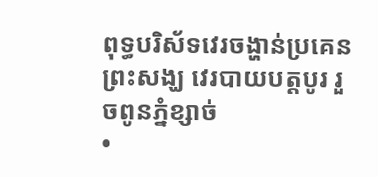ពុទ្ធបរិស័ទវេរចង្ហាន់ប្រគេនព្រះសង្ឃ វេរបាយបត្តបូរ រួចពូនភ្នំខ្សាច់
•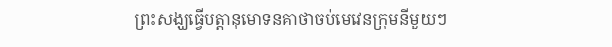ព្រះសង្ឃធ្វើបត្តានុមោទនគាថាចប់មេវេនក្រុមនីមួយៗ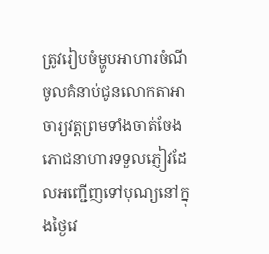ត្រូវរៀបចំម្ហូបអាហារចំណីចូលគំនាប់ជូនលោកតាអាចារ្យវត្តព្រមទាំងចាត់ចែងភោជនាហារទទួលភ្ញៀវដែលអញ្ជើញទៅបុណ្យនៅក្នុងថ្ងៃវេ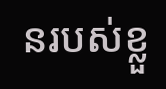នរបស់ខ្លួ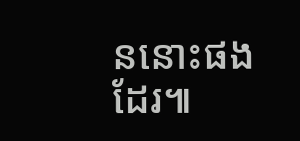ននោះផងដែរ៕